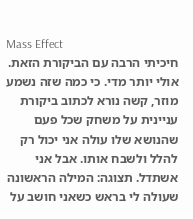Mass Effect
חיכיתי הרבה עם הביקורת הזאת. אולי יותר מדי. כי כמה שזה נשמע מוזר, קשה נורא לכתוב ביקורת עניינית על משחק שכל פעם שהנושא שלו עולה אני יכול רק להלל ולשבח אותו. אבל אני אשתדל. תצוגה: המילה הראשונה שעולה לי בראש כשאני חושב על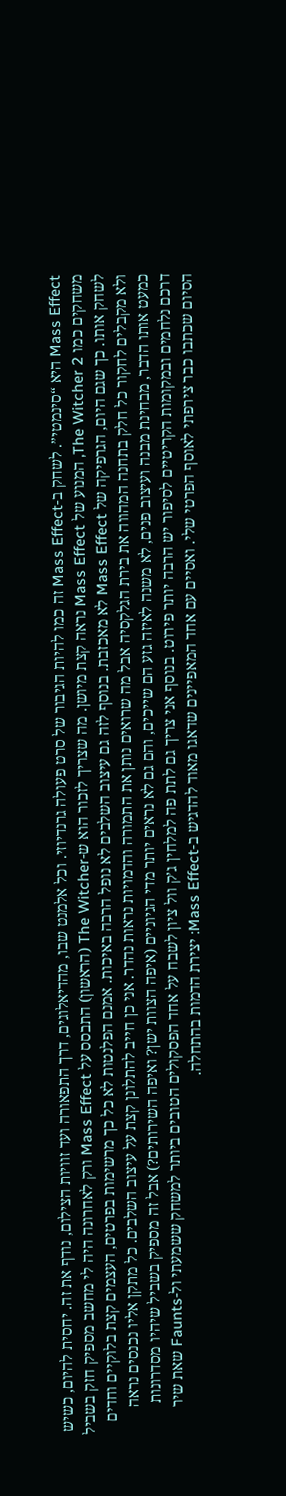Mass Effect היא “סינמטי”. לשחק ב-Mass Effect זה כמו להיות הגיבור של סרט פעולה גרנדיוזי. וכל אלמנט שבו, מהדיאלוגים, דרך התפאורה ועד זוויות הצילום, נודף את זה. יחסית להיום, כשיש משחקים כמו The Witcher 2, המנוע של Mass Effect נראה קצת מיושן. מה שצריך לזכור הוא ש-The Witcher (הראשון) התבסס על Mass Effect ורק לאחרונה היה לי מחשב מספיק חזק בשביל לשחק אותו. כך שגם היום, הגרפיקה של Mass Effect לא מאכזבת. בנוסף לזה גם עיצוב השלבים לא נופל הרבה באיכות. אמנם הפלנטות לא כל כך מרשימות בפרטים, העצמים קצת בלוקיים וחדים ולא מקבלים לחקור כל חלק בתחנה המהווה את בירת הגלקסיה אבל מה שרואים נותן את התמורה והדמויות נראות נהדר. אני כן חייב להתלונן קצת על עיצוב השלבים. כל מתקן אליו נכנסים נראה כמעט אותו הדבר, מבחינת מבנה ועיצוב פנים, לא משנה לאיזה גזע הם שייכים, והם גם לא נראים יותר מדי הגיוניים (איפה הצוות ישן? ואיפה השירותים?) אבל זה מספיק בשביל שיהיו מסדרונות דרכם נלחמים ובמקומות הקריטיים לסיפור יש הרבה יותר פירוט. בנוסף אני צריך גם לתת פה למלחין ג’ק וול ציון לשבח על אחד הפסקולים הטובים ביותר למשחק ששמעתי ול-Faunts שאת שיר הסיום שכתבו כבר צירפתי לאוסף הפרטי שלי. ואסיים עם אחד המאפיינים שדאגו מאוד להדגיש ב-Mass Effect: יצירת הדמות בהתחלה.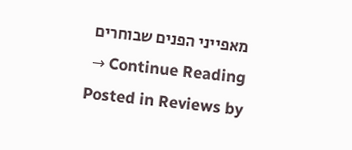מאפייני הפנים שבוחרים Continue Reading →
Posted in Reviews by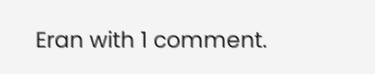Eran with 1 comment.